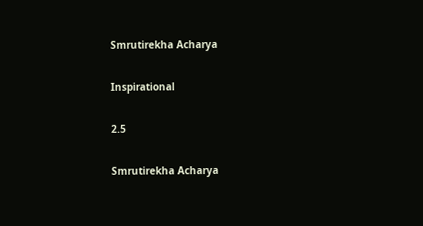Smrutirekha Acharya

Inspirational

2.5

Smrutirekha Acharya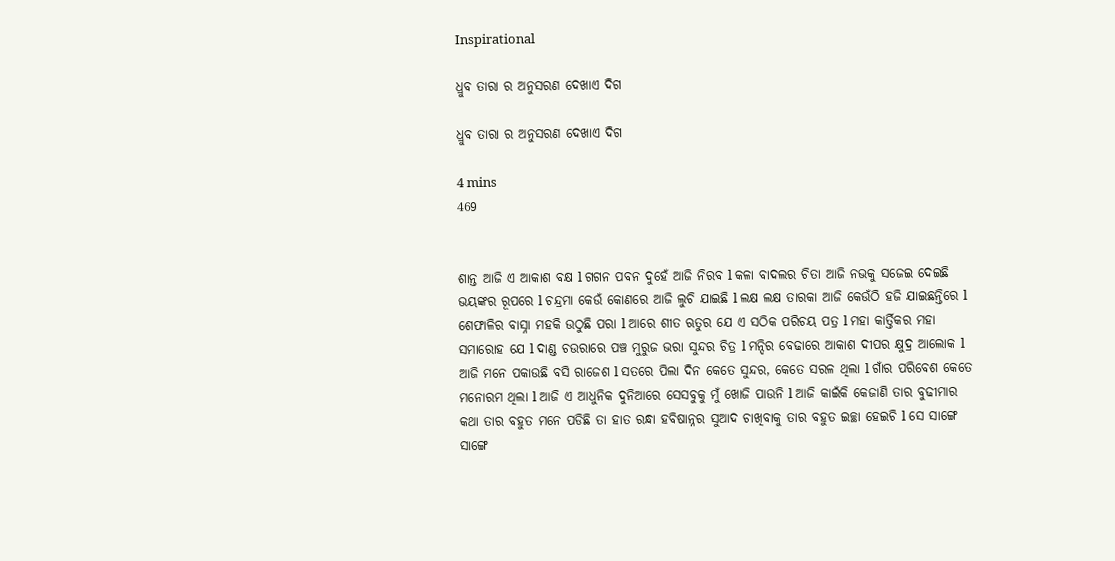Inspirational

ଧ୍ରୁବ ତାରା ର ଅନୁସରଣ ଦେଖାଏ ଦିଗ

ଧ୍ରୁବ ତାରା ର ଅନୁସରଣ ଦେଖାଏ ଦିଗ

4 mins
469


ଶାନ୍ତ ଆଜି ଏ ଆକାଶ ବକ୍ଷ l ଗଗନ ପବନ ଦୁହେଁ ଆଜି ନିରବ l କଳା ବାଦଲର ଚିତା ଆଜି ନଭକୁ ସଜେଇ ଦେଇଛି ଭୟଙ୍କର ରୂପରେ l ଚନ୍ଦ୍ରମା କେଉଁ କୋଣରେ ଆଜି ଲୁଚି ଯାଇଛି l ଲକ୍ଷ ଲକ୍ଷ ତାରକା ଆଜି କେଉଁଠି ହଜି ଯାଇଛନ୍ତିରେ l ଶେଫାଳିର ବାସ୍ନା ମହକି ଉଠୁଛି ପରା l ଆରେ ଶୀତ ଋତୁର ଯେ ଏ ସଠିକ ପରିଚୟ ପତ୍ର l ମହା କାର୍ତ୍ତିକର ମହା ସମାରୋହ ଯେ l ଦାଣ୍ଡ ଚଉରାରେ ପଞ୍ଚ ମୁରୁଜ ଭରା ସୁନ୍ଦର ଚିତ୍ର l ମନ୍ଦିର ବେଢାରେ ଆକାଶ ଦୀପର କ୍ଷୁଦ୍ର ଆଲୋକ l ଆଜି ମନେ ପକାଉଛି ବସି ରାଜେଶ l ସତରେ ପିଲା ଦିନ କେତେ ସୁନ୍ଦର, କେତେ ସରଳ ଥିଲା l ଗାଁର ପରିବେଶ କେତେ ମନୋରମ ଥିଲା l ଆଜି ଏ ଆଧୁନିକ ଦୁନିଆରେ ସେସବୁକୁ ମୁଁ ଖୋଜି ପାଉନି l ଆଜି କାଇଁକି କେଜାଣି ତାର ବୁଢୀମାର କଥା ତାର ବହୁତ ମନେ ପଡିଛି ତା ହାତ ରନ୍ଧା ହବିଷାନ୍ନର ସୁଆଦ ଚାଖିବାକୁ ତାର ବହୁତ ଇଚ୍ଛା ହେଇଚି l ସେ ସାଙ୍ଗେ ସାଙ୍ଗେ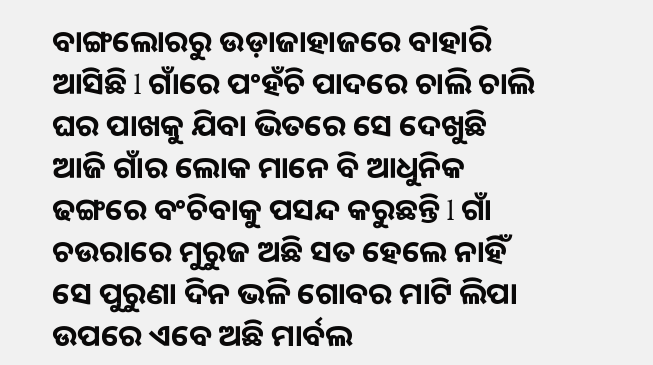ବାଙ୍ଗଲୋରରୁ ଉଡ଼ାଜାହାଜରେ ବାହାରି ଆସିଛି l ଗାଁରେ ପଂହଁଚି ପାଦରେ ଚାଲି ଚାଲି ଘର ପାଖକୁ ଯିବା ଭିତରେ ସେ ଦେଖୁଛି ଆଜି ଗାଁର ଲୋକ ମାନେ ବି ଆଧୁନିକ ଢଙ୍ଗରେ ବଂଚିବାକୁ ପସନ୍ଦ କରୁଛନ୍ତି l ଗାଁ ଚଉରାରେ ମୁରୁଜ ଅଛି ସତ ହେଲେ ନାହିଁ ସେ ପୁରୁଣା ଦିନ ଭଳି ଗୋବର ମାଟି ଲିପା ଉପରେ ଏବେ ଅଛି ମାର୍ବଲ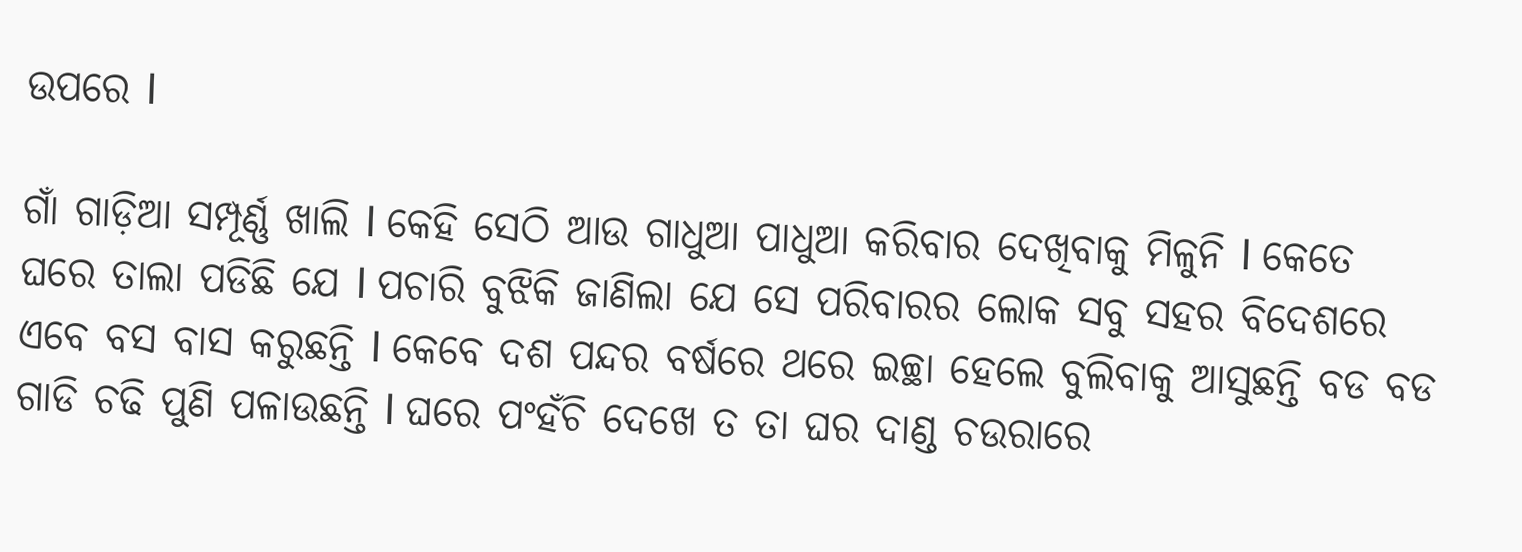ଉପରେ l

ଗାଁ ଗାଡ଼ିଆ ସମ୍ପୂର୍ଣ୍ଣ ଖାଲି l କେହି ସେଠି ଆଉ ଗାଧୁଆ ପାଧୁଆ କରିବାର ଦେଖିବାକୁ ମିଳୁନି l କେତେ ଘରେ ତାଲା ପଡିଛି ଯେ l ପଚାରି ବୁଝିକି ଜାଣିଲା ଯେ ସେ ପରିବାରର ଲୋକ ସବୁ ସହର ବିଦେଶରେ ଏବେ ବସ ବାସ କରୁଛନ୍ତି l କେବେ ଦଶ ପନ୍ଦର ବର୍ଷରେ ଥରେ ଇଚ୍ଛା ହେଲେ ବୁଲିବାକୁ ଆସୁଛନ୍ତି ବଡ ବଡ ଗାଡି ଚଢି ପୁଣି ପଳାଉଛନ୍ତି l ଘରେ ପଂହଁଚି ଦେଖେ ତ ତା ଘର ଦାଣ୍ଡ ଚଉରାରେ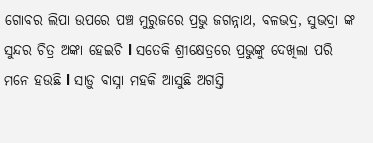ଗୋବର ଲିପା ଉପରେ ପଞ୍ଚ ମୁରୁଜରେ ପ୍ରଭୁ ଜଗନ୍ନାଥ, ବଳଭଦ୍ର, ସୁଭଦ୍ରା ଙ୍କ ସୁନ୍ଦର ଚିତ୍ର ଅଙ୍କା ହେଇଚି l ସତେକି ଶ୍ରୀକ୍ଷେତ୍ରରେ ପ୍ରଭୁଙ୍କୁ ଦେଖିଲା ପରି ମନେ ହଉଛି l ସାଡ଼ୁ ବାସ୍ନା ମହକି ଆସୁଛି ଅଗସ୍ତି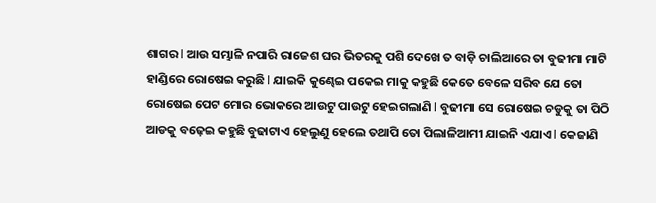ଶାଗର l ଆଉ ସମ୍ଭାଳି ନପାରି ରାଜେଶ ଘର ଭିତରକୁ ପଶି ଦେଖେ ତ ବାଡ଼ି ଚାଲିଆରେ ତା ବୁଢୀମା ମାଟି ହାଣ୍ଡିରେ ରୋଷେଇ କରୁଛି l ଯାଇକି କୁଣ୍ଢେଇ ପକେଇ ମାକୁ କହୁଛି କେତେ ବେଳେ ସରିବ ଯେ ତୋ ରୋଷେଇ ପେଟ ମୋର ଭୋକରେ ଆଉଟୁ ପାଉଟୁ ହେଇଗଲାଣି l ବୁଢୀମା ସେ ରୋଷେଇ ଚଡୁକୁ ତା ପିଠି ଆଡକୁ ବଢ଼େଇ କହୁଛି ବୁଢାଟାଏ ହେଲୁଣୁ ହେଲେ ତଥାପି ତୋ ପିଲାଳିଆମୀ ଯାଇନି ଏଯାଏ l କେଜାଣି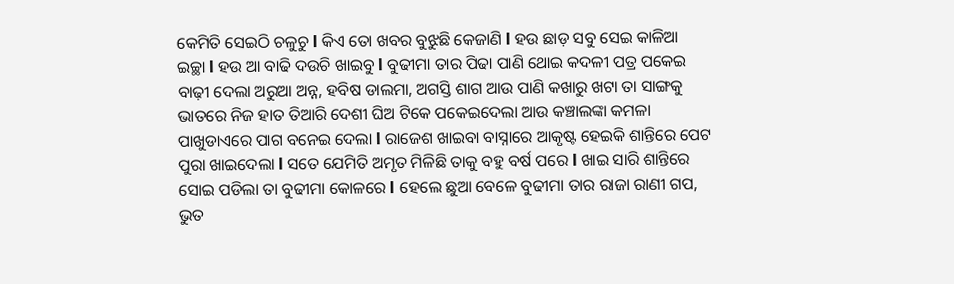କେମିତି ସେଇଠି ଚଳୁଚୁ l କିଏ ତୋ ଖବର ବୁଝୁଛି କେଜାଣି l ହଉ ଛାଡ଼ ସବୁ ସେଇ କାଳିଆ ଇଚ୍ଛା l ହଉ ଆ ବାଢି ଦଉଚି ଖାଇବୁ l ବୁଢୀମା ତାର ପିଢା ପାଣି ଥୋଇ କଦଳୀ ପତ୍ର ପକେଇ ବାଢ଼ୀ ଦେଲା ଅରୁଆ ଅନ୍ନ, ହବିଷ ଡାଲମା, ଅଗସ୍ତି ଶାଗ ଆଉ ପାଣି କଖାରୁ ଖଟା ତା ସାଙ୍ଗକୁ ଭାତରେ ନିଜ ହାତ ତିଆରି ଦେଶୀ ଘିଅ ଟିକେ ପକେଇଦେଲା ଆଉ କଞ୍ଚାଲଙ୍କା କମଳା ପାଖୁଡାଏରେ ପାଗ ବନେଇ ଦେଲା l ରାଜେଶ ଖାଇବା ବାସ୍ନାରେ ଆକୃଷ୍ଟ ହେଇକି ଶାନ୍ତିରେ ପେଟ ପୁରା ଖାଇଦେଲା l ସତେ ଯେମିତି ଅମୃତ ମିଳିଛି ତାକୁ ବହୁ ବର୍ଷ ପରେ l ଖାଇ ସାରି ଶାନ୍ତିରେ ସୋଇ ପଡିଲା ତା ବୁଢୀମା କୋଳରେ l ହେଲେ ଛୁଆ ବେଳେ ବୁଢୀମା ତାର ରାଜା ରାଣୀ ଗପ, ଭୁତ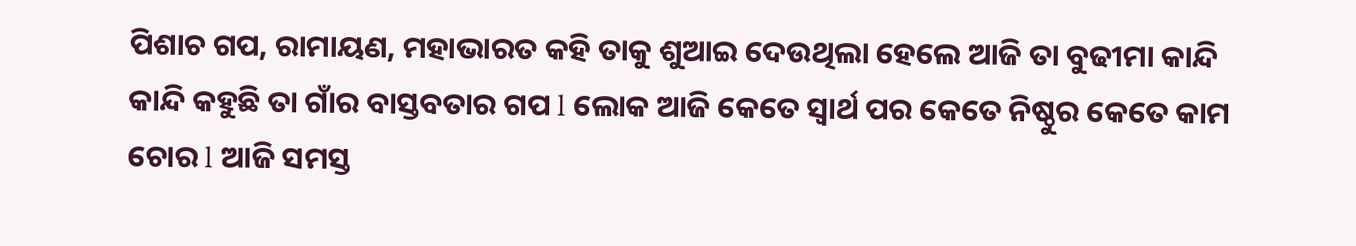ପିଶାଚ ଗପ, ରାମାୟଣ, ମହାଭାରତ କହି ତାକୁ ଶୁଆଇ ଦେଉଥିଲା ହେଲେ ଆଜି ତା ବୁଢୀମା କାନ୍ଦି କାନ୍ଦି କହୁଛି ତା ଗାଁର ବାସ୍ତବତାର ଗପ l ଲୋକ ଆଜି କେତେ ସ୍ୱାର୍ଥ ପର କେତେ ନିଷ୍ଠୁର କେତେ କାମ ଚୋର l ଆଜି ସମସ୍ତ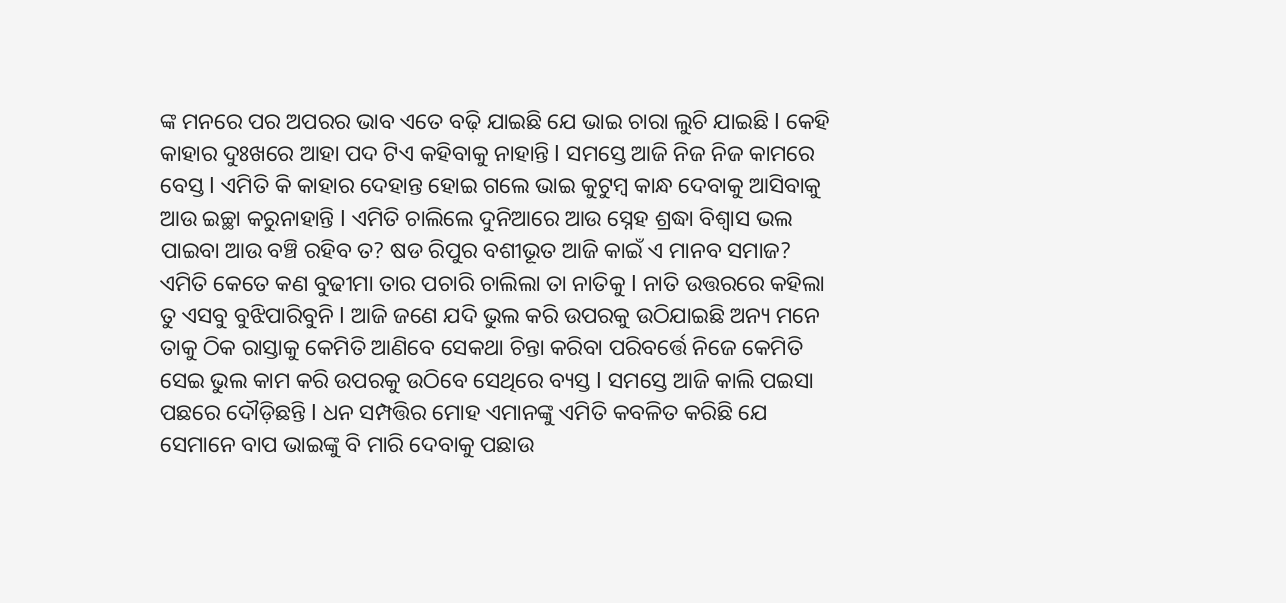ଙ୍କ ମନରେ ପର ଅପରର ଭାବ ଏତେ ବଢ଼ି ଯାଇଛି ଯେ ଭାଇ ଚାରା ଲୁଚି ଯାଇଛି l କେହି କାହାର ଦୁଃଖରେ ଆହା ପଦ ଟିଏ କହିବାକୁ ନାହାନ୍ତି l ସମସ୍ତେ ଆଜି ନିଜ ନିଜ କାମରେ ବେସ୍ତ l ଏମିତି କି କାହାର ଦେହାନ୍ତ ହୋଇ ଗଲେ ଭାଇ କୁଟୁମ୍ବ କାନ୍ଧ ଦେବାକୁ ଆସିବାକୁ ଆଉ ଇଚ୍ଛା କରୁନାହାନ୍ତି l ଏମିତି ଚାଲିଲେ ଦୁନିଆରେ ଆଉ ସ୍ନେହ ଶ୍ରଦ୍ଧା ବିଶ୍ୱାସ ଭଲ ପାଇବା ଆଉ ବଞ୍ଚି ରହିବ ତ? ଷଡ ରିପୁର ବଶୀଭୂତ ଆଜି କାଇଁ ଏ ମାନବ ସମାଜ? ଏମିତି କେତେ କଣ ବୁଢୀମା ତାର ପଚାରି ଚାଲିଲା ତା ନାତିକୁ l ନାତି ଉତ୍ତରରେ କହିଲା ତୁ ଏସବୁ ବୁଝିପାରିବୁନି l ଆଜି ଜଣେ ଯଦି ଭୁଲ କରି ଉପରକୁ ଉଠିଯାଇଛି ଅନ୍ୟ ମନେ ତାକୁ ଠିକ ରାସ୍ତାକୁ କେମିତି ଆଣିବେ ସେକଥା ଚିନ୍ତା କରିବା ପରିବର୍ତ୍ତେ ନିଜେ କେମିତି ସେଇ ଭୁଲ କାମ କରି ଉପରକୁ ଉଠିବେ ସେଥିରେ ବ୍ୟସ୍ତ l ସମସ୍ତେ ଆଜି କାଲି ପଇସା ପଛରେ ଦୌଡ଼ିଛନ୍ତି l ଧନ ସମ୍ପତ୍ତିର ମୋହ ଏମାନଙ୍କୁ ଏମିତି କବଳିତ କରିଛି ଯେ ସେମାନେ ବାପ ଭାଇଙ୍କୁ ବି ମାରି ଦେବାକୁ ପଛାଉ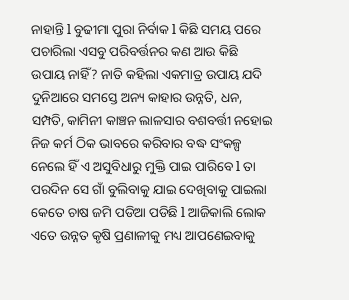ନାହାନ୍ତି l ବୁଢୀମା ପୁରା ନିର୍ବାକ l କିଛି ସମୟ ପରେ ପଚାରିଲା ଏସବୁ ପରିବର୍ତ୍ତନର କଣ ଆଉ କିଛି ଉପାୟ ନାହିଁ? ନାତି କହିଲା ଏକମାତ୍ର ଉପାୟ ଯଦି ଦୁନିଆରେ ସମସ୍ତେ ଅନ୍ୟ କାହାର ଉନ୍ନତି, ଧନ, ସମ୍ପତି, କାମିନୀ କାଞ୍ଚନ ଲାଳସାର ବଶବର୍ତ୍ତୀ ନହୋଇ ନିଜ କର୍ମ ଠିକ ଭାବରେ କରିବାର ବଦ୍ଧ ସଂକଳ୍ପ ନେଲେ ହିଁ ଏ ଅସୁବିଧାରୁ ମୁକ୍ତି ପାଇ ପାରିବେ l ତା ପରଦିନ ସେ ଗାଁ ବୁଲିବାକୁ ଯାଇ ଦେଖିବାକୁ ପାଇଲା କେତେ ଚାଷ ଜମି ପଡିଆ ପଡିଛି l ଆଜିକାଲି ଲୋକ ଏତେ ଉନ୍ନତ କୃଷି ପ୍ରଣାଳୀକୁ ମଧ୍ୟ ଆପଣେଇବାକୁ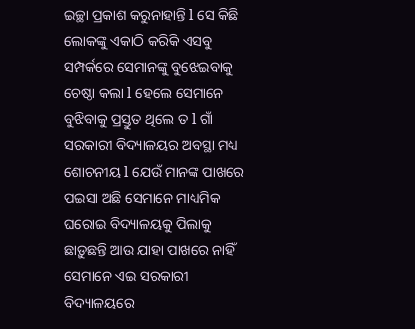ଇଚ୍ଛା ପ୍ରକାଶ କରୁନାହାନ୍ତି l ସେ କିଛି ଲୋକଙ୍କୁ ଏକାଠି କରିକି ଏସବୁ ସମ୍ପର୍କରେ ସେମାନଙ୍କୁ ବୁଝେଇବାକୁ ଚେଷ୍ଠା କଲା l ହେଲେ ସେମାନେ ବୁଝିବାକୁ ପ୍ରସ୍ତୁତ ଥିଲେ ତ l ଗାଁ ସରକାରୀ ବିଦ୍ୟାଳୟର ଅବସ୍ଥା ମଧ୍ୟ ଶୋଚନୀୟ l ଯେଉଁ ମାନଙ୍କ ପାଖରେ ପଇସା ଅଛି ସେମାନେ ମାଧ୍ୟମିକ ଘରୋଇ ବିଦ୍ୟାଳୟକୁ ପିଲାକୁ ଛାଡ଼ୁଛନ୍ତି ଆଉ ଯାହା ପାଖରେ ନାହିଁ ସେମାନେ ଏଇ ସରକାରୀ ବିଦ୍ୟାଳୟରେ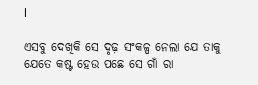l

ଏସବୁ ଦେଖିକି ସେ ଦୃଢ଼ ସଂକଳ୍ପ ନେଲା ଯେ ତାକୁ ଯେତେ କଷ୍ଟ ହେଉ ପଛେ ସେ ଗାଁ ରା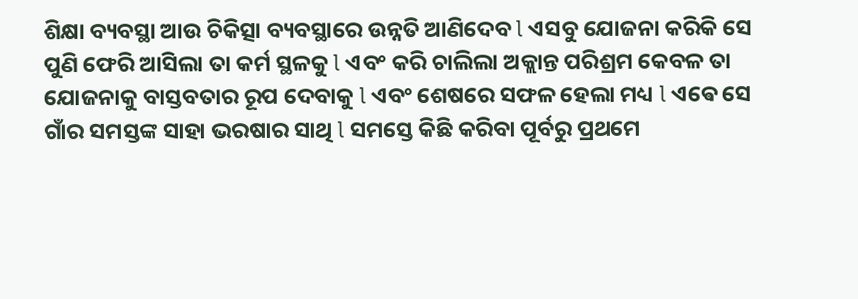ଶିକ୍ଷା ବ୍ୟବସ୍ଥା ଆଉ ଚିକିତ୍ସା ବ୍ୟବସ୍ଥାରେ ଉନ୍ନତି ଆଣିଦେବ l ଏସବୁ ଯୋଜନା କରିକି ସେ ପୁଣି ଫେରି ଆସିଲା ତା କର୍ମ ସ୍ଥଳକୁ l ଏବଂ କରି ଚାଲିଲା ଅକ୍ଲାନ୍ତ ପରିଶ୍ରମ କେବଳ ତା ଯୋଜନାକୁ ବାସ୍ତବତାର ରୂପ ଦେବାକୁ l ଏବଂ ଶେଷରେ ସଫଳ ହେଲା ମଧ୍ୟ l ଏଵେ ସେ ଗାଁର ସମସ୍ତଙ୍କ ସାହା ଭରଷାର ସାଥି l ସମସ୍ତେ କିଛି କରିବା ପୂର୍ବରୁ ପ୍ରଥମେ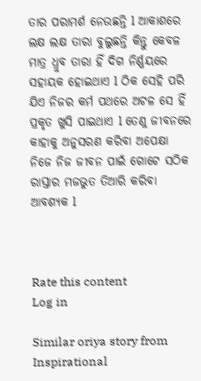ତାର ପରାମର୍ଶ ନେଉଛନ୍ତି l ଆକାଶରେ ଲକ୍ଷ ଲକ୍ଷ ତାରା ବୁଲୁଛନ୍ତି କିନ୍ତୁ କେବଳ ମାତ୍ର ଧ୍ରୁବ ତାରା ହିଁ ଦିଗ ନିର୍ଣ୍ଣୟରେ ସହାୟକ ହୋଇଥାଏ l ଠିକ ସେହି ପରି ଯିଏ ନିଜର କର୍ମ ପଥରେ ଅଟଳ ସେ ହିଁ ପ୍ରକୃତ ଖୁସି ପାଇଥାଏ l ତେଣୁ ଜୀବନରେ କାହାକୁ ଅନୁସରଣ କରିବା ଅପେକ୍ଷା ନିଜେ ନିଜ ଜୀବନ ପାଇଁ ଗୋଟେ ସଠିକ ରାସ୍ତାର ମଜଭୁତ ତିଆରି କରିବା ଆବଶ୍ୟକ l



Rate this content
Log in

Similar oriya story from Inspirational